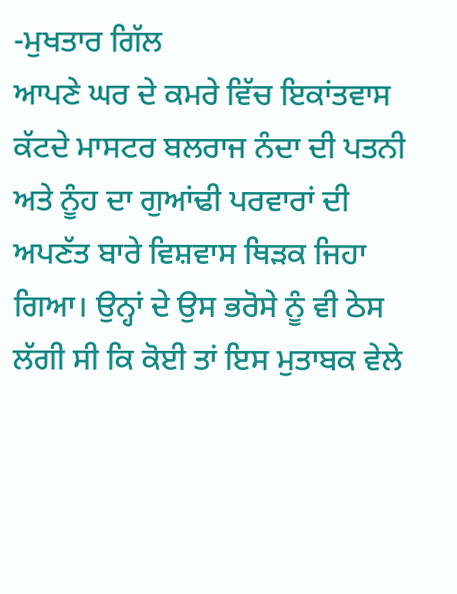-ਮੁਖਤਾਰ ਗਿੱਲ
ਆਪਣੇ ਘਰ ਦੇ ਕਮਰੇ ਵਿੱਚ ਇਕਾਂਤਵਾਸ ਕੱਟਦੇ ਮਾਸਟਰ ਬਲਰਾਜ ਨੰਦਾ ਦੀ ਪਤਨੀ ਅਤੇ ਨੂੰਹ ਦਾ ਗੁਆਂਢੀ ਪਰਵਾਰਾਂ ਦੀ ਅਪਣੱਤ ਬਾਰੇ ਵਿਸ਼ਵਾਸ ਥਿੜਕ ਜਿਹਾ ਗਿਆ। ਉਨ੍ਹਾਂ ਦੇ ਉਸ ਭਰੋਸੇ ਨੂੰ ਵੀ ਠੇਸ ਲੱਗੀ ਸੀ ਕਿ ਕੋਈ ਤਾਂ ਇਸ ਮੁਤਾਬਕ ਵੇਲੇ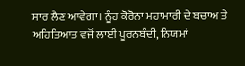ਸਾਰ ਲੈਣ ਆਵੇਗਾ। ਨੂੰਹ ਕੋਰੋਨਾ ਮਹਾਮਾਰੀ ਦੇ ਬਚਾਅ ਤੇ ਅਹਿਤਿਆਤ ਵਜੋਂ ਲਾਈ ਪੂਰਨਬੰਦੀ, ਨਿਯਮਾਂ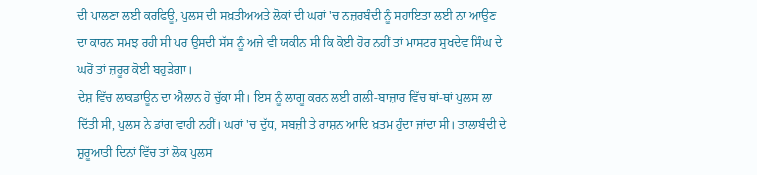ਦੀ ਪਾਲਣਾ ਲਈ ਕਰਫਿਊ, ਪੁਲਸ ਦੀ ਸਖ਼ਤੀਅਅਤੇ ਲੋਕਾਂ ਦੀ ਘਰਾਂ 'ਚ ਨਜ਼ਰਬੰਦੀ ਨੂੰ ਸਹਾਇਤਾ ਲਈ ਨਾ ਆਉਣ ਦਾ ਕਾਰਨ ਸਮਝ ਰਹੀ ਸੀ ਪਰ ਉਸਦੀ ਸੱਸ ਨੂੰ ਅਜੇ ਵੀ ਯਕੀਨ ਸੀ ਕਿ ਕੋਈ ਹੋਰ ਨਹੀਂ ਤਾਂ ਮਾਸਟਰ ਸੁਖਦੇਵ ਸਿੰਘ ਦੇ ਘਰੋਂ ਤਾਂ ਜ਼ਰੂਰ ਕੋਈ ਬਹੁੜੇਗਾ।
ਦੇਸ਼ ਵਿੱਚ ਲਾਕਡਾਊਨ ਦਾ ਐਲਾਨ ਹੋ ਚੁੱਕਾ ਸੀ। ਇਸ ਨੂੰ ਲਾਗੂ ਕਰਨ ਲਈ ਗਲੀ-ਬਾਜ਼ਾਰ ਵਿੱਚ ਥਾਂ-ਥਾਂ ਪੁਲਸ ਲਾ ਦਿੱਤੀ ਸੀ, ਪੁਲਸ ਨੇ ਡਾਂਗ ਵਾਹੀ ਨਹੀਂ। ਘਰਾਂ 'ਚ ਦੁੱਧ, ਸਬਜ਼ੀ ਤੇ ਰਾਸ਼ਨ ਆਦਿ ਖ਼ਤਮ ਹੁੰਦਾ ਜਾਂਦਾ ਸੀ। ਤਾਲਾਬੰਦੀ ਦੇ ਸ਼ੁਰੂਆਤੀ ਦਿਨਾਂ ਵਿੱਚ ਤਾਂ ਲੋਕ ਪੁਲਸ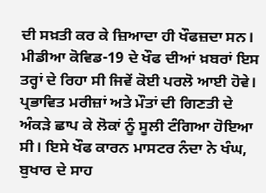ਦੀ ਸਖ਼ਤੀ ਕਰ ਕੇ ਜ਼ਿਆਦਾ ਹੀ ਖੌਫਜ਼ਦਾ ਸਨ।
ਮੀਡੀਆ ਕੋਵਿਡ-19 ਦੇ ਖੌਫ ਦੀਆਂ ਖ਼ਬਰਾਂ ਇਸ ਤਰ੍ਹਾਂ ਦੇ ਰਿਹਾ ਸੀ ਜਿਵੇਂ ਕੋਈ ਪਰਲੋ ਆਈ ਹੋਵੇ। ਪ੍ਰਭਾਵਿਤ ਮਰੀਜ਼ਾਂ ਅਤੇ ਮੌਤਾਂ ਦੀ ਗਿਣਤੀ ਦੇ ਅੰਕੜੇ ਛਾਪ ਕੇ ਲੋਕਾਂ ਨੂੰ ਸੂਲੀ ਟੰਗਿਆ ਹੋਇਆ ਸੀ। ਇਸੇ ਖੌਫ ਕਾਰਨ ਮਾਸਟਰ ਨੰਦਾ ਨੇ ਖੰਘ, ਬੁਖਾਰ ਦੇ ਸਾਹ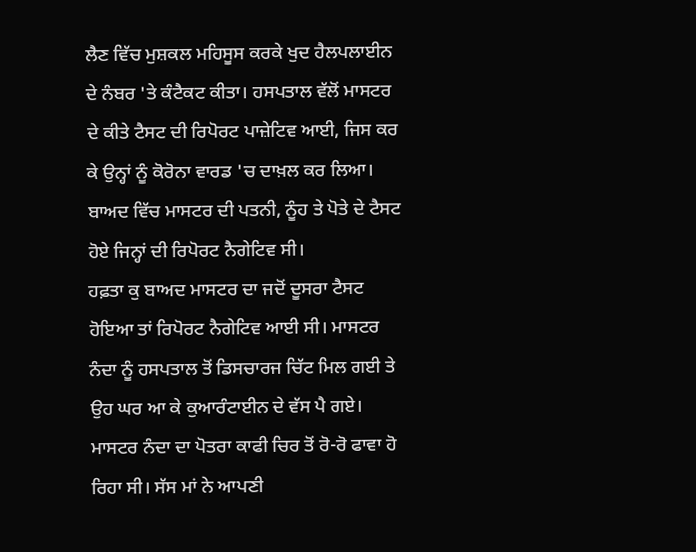ਲੈਣ ਵਿੱਚ ਮੁਸ਼ਕਲ ਮਹਿਸੂਸ ਕਰਕੇ ਖੁਦ ਹੈਲਪਲਾਈਨ ਦੇ ਨੰਬਰ 'ਤੇ ਕੰਟੈਕਟ ਕੀਤਾ। ਹਸਪਤਾਲ ਵੱਲੋਂ ਮਾਸਟਰ ਦੇ ਕੀਤੇ ਟੈਸਟ ਦੀ ਰਿਪੋਰਟ ਪਾਜ਼ੇਟਿਵ ਆਈ, ਜਿਸ ਕਰ ਕੇ ਉਨ੍ਹਾਂ ਨੂੰ ਕੋਰੋਨਾ ਵਾਰਡ 'ਚ ਦਾਖ਼ਲ ਕਰ ਲਿਆ। ਬਾਅਦ ਵਿੱਚ ਮਾਸਟਰ ਦੀ ਪਤਨੀ, ਨੂੰਹ ਤੇ ਪੋਤੇ ਦੇ ਟੈਸਟ ਹੋਏ ਜਿਨ੍ਹਾਂ ਦੀ ਰਿਪੋਰਟ ਨੈਗੇਟਿਵ ਸੀ।
ਹਫ਼ਤਾ ਕੁ ਬਾਅਦ ਮਾਸਟਰ ਦਾ ਜਦੋਂ ਦੂਸਰਾ ਟੈਸਟ ਹੋਇਆ ਤਾਂ ਰਿਪੋਰਟ ਨੈਗੇਟਿਵ ਆਈ ਸੀ। ਮਾਸਟਰ ਨੰਦਾ ਨੂੰ ਹਸਪਤਾਲ ਤੋਂ ਡਿਸਚਾਰਜ ਚਿੱਟ ਮਿਲ ਗਈ ਤੇ ਉਹ ਘਰ ਆ ਕੇ ਕੁਆਰੰਟਾਈਨ ਦੇ ਵੱਸ ਪੈ ਗਏ। ਮਾਸਟਰ ਨੰਦਾ ਦਾ ਪੋਤਰਾ ਕਾਫੀ ਚਿਰ ਤੋਂ ਰੋ-ਰੋ ਫਾਵਾ ਹੋ ਰਿਹਾ ਸੀ। ਸੱਸ ਮਾਂ ਨੇ ਆਪਣੀ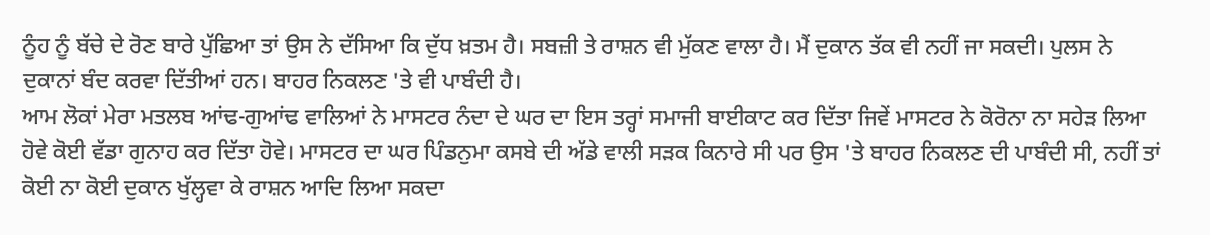ਨੂੰਹ ਨੂੰ ਬੱਚੇ ਦੇ ਰੋਣ ਬਾਰੇ ਪੁੱਛਿਆ ਤਾਂ ਉਸ ਨੇ ਦੱਸਿਆ ਕਿ ਦੁੱਧ ਖ਼ਤਮ ਹੈ। ਸਬਜ਼ੀ ਤੇ ਰਾਸ਼ਨ ਵੀ ਮੁੱਕਣ ਵਾਲਾ ਹੈ। ਮੈਂ ਦੁਕਾਨ ਤੱਕ ਵੀ ਨਹੀਂ ਜਾ ਸਕਦੀ। ਪੁਲਸ ਨੇ ਦੁਕਾਨਾਂ ਬੰਦ ਕਰਵਾ ਦਿੱਤੀਆਂ ਹਨ। ਬਾਹਰ ਨਿਕਲਣ 'ਤੇ ਵੀ ਪਾਬੰਦੀ ਹੈ।
ਆਮ ਲੋਕਾਂ ਮੇਰਾ ਮਤਲਬ ਆਂਢ-ਗੁਆਂਢ ਵਾਲਿਆਂ ਨੇ ਮਾਸਟਰ ਨੰਦਾ ਦੇ ਘਰ ਦਾ ਇਸ ਤਰ੍ਹਾਂ ਸਮਾਜੀ ਬਾਈਕਾਟ ਕਰ ਦਿੱਤਾ ਜਿਵੇਂ ਮਾਸਟਰ ਨੇ ਕੋਰੋਨਾ ਨਾ ਸਹੇੜ ਲਿਆ ਹੋਵੇ ਕੋਈ ਵੱਡਾ ਗੁਨਾਹ ਕਰ ਦਿੱਤਾ ਹੋਵੇ। ਮਾਸਟਰ ਦਾ ਘਰ ਪਿੰਡਨੁਮਾ ਕਸਬੇ ਦੀ ਅੱਡੇ ਵਾਲੀ ਸੜਕ ਕਿਨਾਰੇ ਸੀ ਪਰ ਉਸ 'ਤੇ ਬਾਹਰ ਨਿਕਲਣ ਦੀ ਪਾਬੰਦੀ ਸੀ, ਨਹੀਂ ਤਾਂ ਕੋਈ ਨਾ ਕੋਈ ਦੁਕਾਨ ਖੁੱਲ੍ਹਵਾ ਕੇ ਰਾਸ਼ਨ ਆਦਿ ਲਿਆ ਸਕਦਾ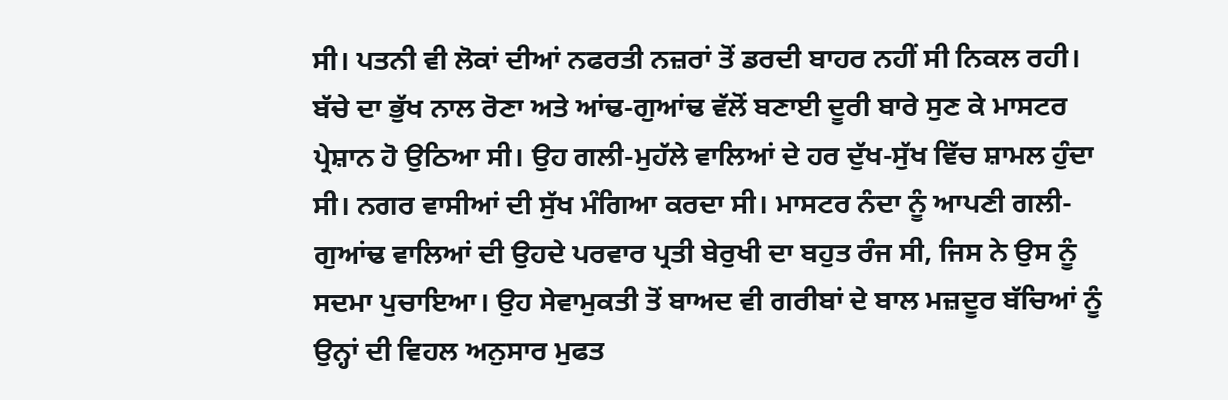ਸੀ। ਪਤਨੀ ਵੀ ਲੋਕਾਂ ਦੀਆਂ ਨਫਰਤੀ ਨਜ਼ਰਾਂ ਤੋਂ ਡਰਦੀ ਬਾਹਰ ਨਹੀਂ ਸੀ ਨਿਕਲ ਰਹੀ।
ਬੱਚੇ ਦਾ ਭੁੱਖ ਨਾਲ ਰੋਣਾ ਅਤੇ ਆਂਢ-ਗੁਆਂਢ ਵੱਲੋਂ ਬਣਾਈ ਦੂਰੀ ਬਾਰੇ ਸੁਣ ਕੇ ਮਾਸਟਰ ਪ੍ਰੇਸ਼ਾਨ ਹੋ ਉਠਿਆ ਸੀ। ਉਹ ਗਲੀ-ਮੁਹੱਲੇ ਵਾਲਿਆਂ ਦੇ ਹਰ ਦੁੱਖ-ਸੁੱਖ ਵਿੱਚ ਸ਼ਾਮਲ ਹੁੰਦਾ ਸੀ। ਨਗਰ ਵਾਸੀਆਂ ਦੀ ਸੁੱਖ ਮੰਗਿਆ ਕਰਦਾ ਸੀ। ਮਾਸਟਰ ਨੰਦਾ ਨੂੰ ਆਪਣੀ ਗਲੀ-ਗੁਆਂਢ ਵਾਲਿਆਂ ਦੀ ਉਹਦੇ ਪਰਵਾਰ ਪ੍ਰਤੀ ਬੇਰੁਖੀ ਦਾ ਬਹੁਤ ਰੰਜ ਸੀ, ਜਿਸ ਨੇ ਉਸ ਨੂੰ ਸਦਮਾ ਪੁਚਾਇਆ। ਉਹ ਸੇਵਾਮੁਕਤੀ ਤੋਂ ਬਾਅਦ ਵੀ ਗਰੀਬਾਂ ਦੇ ਬਾਲ ਮਜ਼ਦੂਰ ਬੱਚਿਆਂ ਨੂੰ ਉਨ੍ਹਾਂ ਦੀ ਵਿਹਲ ਅਨੁਸਾਰ ਮੁਫਤ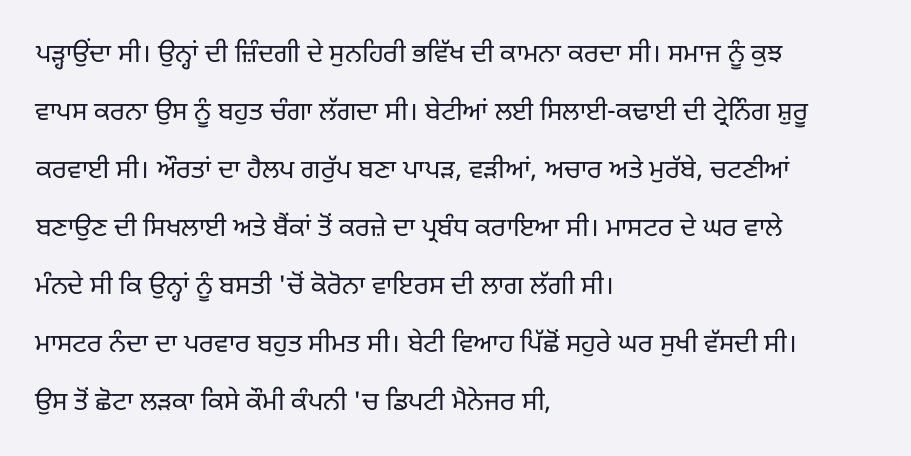ਪੜ੍ਹਾਉਂਦਾ ਸੀ। ਉਨ੍ਹਾਂ ਦੀ ਜ਼ਿੰਦਗੀ ਦੇ ਸੁਨਹਿਰੀ ਭਵਿੱਖ ਦੀ ਕਾਮਨਾ ਕਰਦਾ ਸੀ। ਸਮਾਜ ਨੂੰ ਕੁਝ ਵਾਪਸ ਕਰਨਾ ਉਸ ਨੂੰ ਬਹੁਤ ਚੰਗਾ ਲੱਗਦਾ ਸੀ। ਬੇਟੀਆਂ ਲਈ ਸਿਲਾਈ-ਕਢਾਈ ਦੀ ਟ੍ਰੇਨਿੰਗ ਸ਼ੁਰੂ ਕਰਵਾਈ ਸੀ। ਔਰਤਾਂ ਦਾ ਹੈਲਪ ਗਰੁੱਪ ਬਣਾ ਪਾਪੜ, ਵੜੀਆਂ, ਅਚਾਰ ਅਤੇ ਮੁਰੱਬੇ, ਚਟਣੀਆਂ ਬਣਾਉਣ ਦੀ ਸਿਖਲਾਈ ਅਤੇ ਬੈਂਕਾਂ ਤੋਂ ਕਰਜ਼ੇ ਦਾ ਪ੍ਰਬੰਧ ਕਰਾਇਆ ਸੀ। ਮਾਸਟਰ ਦੇ ਘਰ ਵਾਲੇ ਮੰਨਦੇ ਸੀ ਕਿ ਉਨ੍ਹਾਂ ਨੂੰ ਬਸਤੀ 'ਚੋਂ ਕੋਰੋਨਾ ਵਾਇਰਸ ਦੀ ਲਾਗ ਲੱਗੀ ਸੀ।
ਮਾਸਟਰ ਨੰਦਾ ਦਾ ਪਰਵਾਰ ਬਹੁਤ ਸੀਮਤ ਸੀ। ਬੇਟੀ ਵਿਆਹ ਪਿੱਛੋਂ ਸਹੁਰੇ ਘਰ ਸੁਖੀ ਵੱਸਦੀ ਸੀ। ਉਸ ਤੋਂ ਛੋਟਾ ਲੜਕਾ ਕਿਸੇ ਕੌਮੀ ਕੰਪਨੀ 'ਚ ਡਿਪਟੀ ਮੈਨੇਜਰ ਸੀ,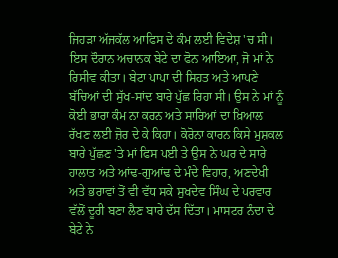ਜਿਹੜਾ ਅੱਜਕੱਲ ਆਫਿਸ ਦੇ ਕੰਮ ਲਈ ਵਿਦੇਸ਼ 'ਚ ਸੀ। ਇਸ ਦੌਰਾਨ ਅਚਾਨਕ ਬੇਟੇ ਦਾ ਫੋਨ ਆਇਆ, ਜੋ ਮਾਂ ਨੇ ਰਿਸੀਵ ਕੀਤਾ। ਬੇਟਾ ਪਾਪਾ ਦੀ ਸਿਹਤ ਅਤੇ ਆਪਣੇ ਬੱਚਿਆਂ ਦੀ ਸੁੱਖ-ਸਾਂਦ ਬਾਰੇ ਪੁੱਛ ਰਿਹਾ ਸੀ। ਉਸ ਨੇ ਮਾਂ ਨੂੰ ਕੋਈ ਭਾਰਾ ਕੰਮ ਨਾ ਕਰਨ ਅਤੇ ਸਾਰਿਆਂ ਦਾ ਖ਼ਿਆਲ ਰੱਖਣ ਲਈ ਜ਼ੋਰ ਦੇ ਕੇ ਕਿਹਾ। ਕੋਰੋਨਾ ਕਾਰਨ ਕਿਸੇ ਮੁਸ਼ਕਲ ਬਾਰੇ ਪੁੱਛਣ 'ਤੇ ਮਾਂ ਫਿਸ ਪਈ ਤੇ ਉਸ ਨੇ ਘਰ ਦੇ ਸਾਰੇ ਹਾਲਾਤ ਅਤੇ ਆਂਢ-ਗੁਆਂਢ ਦੇ ਮੰਦੇ ਵਿਹਾਰ, ਅਣਦੇਖੀ ਅਤੇ ਭਰਾਵਾਂ ਤੋਂ ਵੀ ਵੱਧ ਸਕੇ ਸੁਖਦੇਵ ਸਿੰਘ ਦੇ ਪਰਵਾਰ ਵੱਲੋਂ ਦੂਰੀ ਬਣਾ ਲੈਣ ਬਾਰੇ ਦੱਸ ਦਿੱਤਾ। ਮਾਸਟਰ ਨੰਦਾ ਦੇ ਬੇਟੇ ਨੇ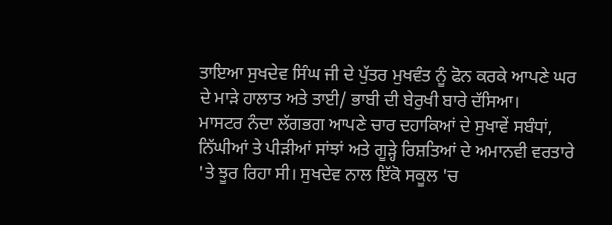ਤਾਇਆ ਸੁਖਦੇਵ ਸਿੰਘ ਜੀ ਦੇ ਪੁੱਤਰ ਮੁਖਵੰਤ ਨੂੰ ਫੋਨ ਕਰਕੇ ਆਪਣੇ ਘਰ ਦੇ ਮਾੜੇ ਹਾਲਾਤ ਅਤੇ ਤਾਈ/ ਭਾਬੀ ਦੀ ਬੇਰੁਖੀ ਬਾਰੇ ਦੱਸਿਆ।
ਮਾਸਟਰ ਨੰਦਾ ਲੱਗਭਗ ਆਪਣੇ ਚਾਰ ਦਹਾਕਿਆਂ ਦੇ ਸੁਖਾਵੇਂ ਸਬੰਧਾਂ, ਨਿੱਘੀਆਂ ਤੇ ਪੀੜੀਆਂ ਸਾਂਝਾਂ ਅਤੇ ਗੂੜ੍ਹੇ ਰਿਸ਼ਤਿਆਂ ਦੇ ਅਮਾਨਵੀ ਵਰਤਾਰੇ 'ਤੇ ਝੂਰ ਰਿਹਾ ਸੀ। ਸੁਖਦੇਵ ਨਾਲ ਇੱਕੋ ਸਕੂਲ 'ਚ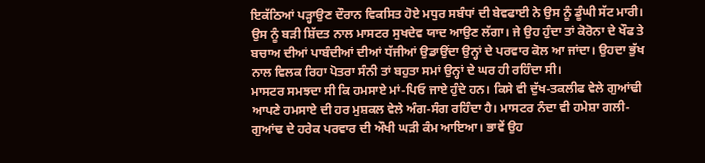ਇਕੱਠਿਆਂ ਪੜ੍ਹਾਉਣ ਦੌਰਾਨ ਵਿਕਸਿਤ ਹੋਏ ਮਧੁਰ ਸਬੰਧਾਂ ਦੀ ਬੇਵਫਾਈ ਨੇ ਉਸ ਨੂੰ ਡੂੰਘੀ ਸੱਟ ਮਾਰੀ। ਉਸ ਨੂੰ ਬੜੀ ਸ਼ਿੱਦਤ ਨਾਲ ਮਾਸਟਰ ਸੁਖਦੇਵ ਯਾਦ ਆਉਣ ਲੱਗਾ। ਜੇ ਉਹ ਹੁੰਦਾ ਤਾਂ ਕੋਰੋਨਾ ਦੇ ਖੌਫ ਤੇ ਬਚਾਅ ਦੀਆਂ ਪਾਬੰਦੀਆਂ ਦੀਆਂ ਧੱਜੀਆਂ ਉਡਾਉਂਦਾ ਉਨ੍ਹਾਂ ਦੇ ਪਰਵਾਰ ਕੋਲ ਆ ਜਾਂਦਾ। ਉਹਦਾ ਭੁੱਖ ਨਾਲ ਵਿਲਕ ਰਿਹਾ ਪੋਤਰਾ ਸੰਨੀ ਤਾਂ ਬਹੁਤਾ ਸਮਾਂ ਉਨ੍ਹਾਂ ਦੇ ਘਰ ਹੀ ਰਹਿੰਦਾ ਸੀ।
ਮਾਸਟਰ ਸਮਝਦਾ ਸੀ ਕਿ ਹਮਸਾਏ ਮਾਂ-ਪਿਓ ਜਾਏ ਹੁੰਦੇ ਹਨ। ਕਿਸੇ ਵੀ ਦੁੱਖ-ਤਕਲੀਫ ਵੇਲੇ ਗੁਆਂਢੀ ਆਪਣੇ ਹਮਸਾਏ ਦੀ ਹਰ ਮੁਸ਼ਕਲ ਵੇਲੇ ਅੰਗ-ਸੰਗ ਰਹਿੰਦਾ ਹੈ। ਮਾਸਟਰ ਨੰਦਾ ਵੀ ਹਮੇਸ਼ਾ ਗਲੀ-ਗੁਆਂਢ ਦੇ ਹਰੇਕ ਪਰਵਾਰ ਦੀ ਔਖੀ ਘੜੀ ਕੰਮ ਆਇਆ। ਭਾਵੇਂ ਉਹ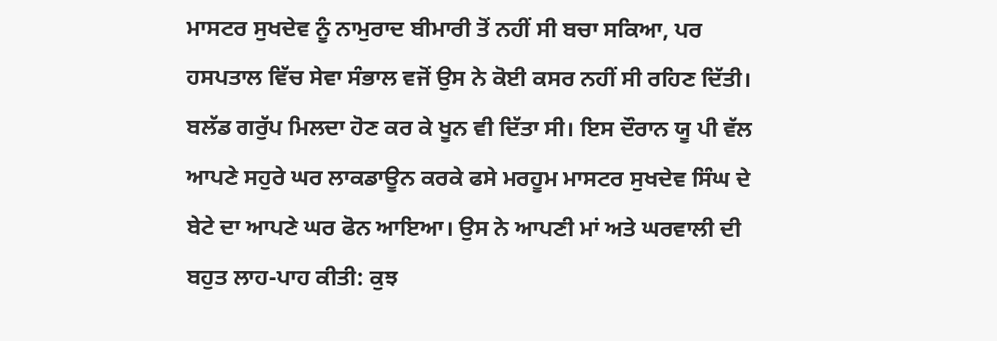ਮਾਸਟਰ ਸੁਖਦੇਵ ਨੂੰ ਨਾਮੁਰਾਦ ਬੀਮਾਰੀ ਤੋਂ ਨਹੀਂ ਸੀ ਬਚਾ ਸਕਿਆ, ਪਰ ਹਸਪਤਾਲ ਵਿੱਚ ਸੇਵਾ ਸੰਭਾਲ ਵਜੋਂ ਉਸ ਨੇ ਕੋਈ ਕਸਰ ਨਹੀਂ ਸੀ ਰਹਿਣ ਦਿੱਤੀ। ਬਲੱਡ ਗਰੁੱਪ ਮਿਲਦਾ ਹੋਣ ਕਰ ਕੇ ਖੂਨ ਵੀ ਦਿੱਤਾ ਸੀ। ਇਸ ਦੌਰਾਨ ਯੂ ਪੀ ਵੱਲ ਆਪਣੇ ਸਹੁਰੇ ਘਰ ਲਾਕਡਾਊਨ ਕਰਕੇ ਫਸੇ ਮਰਹੂਮ ਮਾਸਟਰ ਸੁਖਦੇਵ ਸਿੰਘ ਦੇ ਬੇਟੇ ਦਾ ਆਪਣੇ ਘਰ ਫੋਨ ਆਇਆ। ਉਸ ਨੇ ਆਪਣੀ ਮਾਂ ਅਤੇ ਘਰਵਾਲੀ ਦੀ ਬਹੁਤ ਲਾਹ-ਪਾਹ ਕੀਤੀ: ਕੁਝ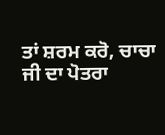ਤਾਂ ਸ਼ਰਮ ਕਰੋ, ਚਾਚਾ ਜੀ ਦਾ ਪੋਤਰਾ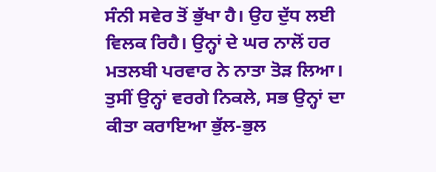ਸੰਨੀ ਸਵੇਰ ਤੋਂ ਭੁੱਖਾ ਹੈ। ਉਹ ਦੁੱਧ ਲਈ ਵਿਲਕ ਰਿਹੈ। ਉਨ੍ਹਾਂ ਦੇ ਘਰ ਨਾਲੋਂ ਹਰ ਮਤਲਬੀ ਪਰਵਾਰ ਨੇ ਨਾਤਾ ਤੋੜ ਲਿਆ। ਤੁਸੀਂ ਉਨ੍ਹਾਂ ਵਰਗੇ ਨਿਕਲੇ, ਸਭ ਉਨ੍ਹਾਂ ਦਾ ਕੀਤਾ ਕਰਾਇਆ ਭੁੱਲ-ਭੁਲ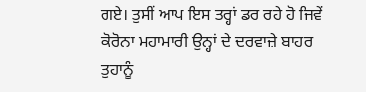ਗਏ। ਤੁਸੀਂ ਆਪ ਇਸ ਤਰ੍ਹਾਂ ਡਰ ਰਹੇ ਹੋ ਜਿਵੇਂ ਕੋਰੋਨਾ ਮਹਾਮਾਰੀ ਉਨ੍ਹਾਂ ਦੇ ਦਰਵਾਜ਼ੇ ਬਾਹਰ ਤੁਹਾਨੂੰ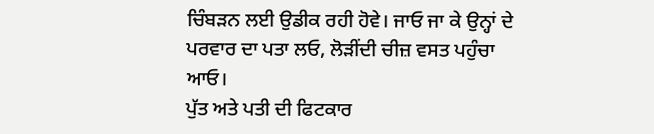ਚਿੰਬੜਨ ਲਈ ਉਡੀਕ ਰਹੀ ਹੋਵੇ। ਜਾਓ ਜਾ ਕੇ ਉਨ੍ਹਾਂ ਦੇ ਪਰਵਾਰ ਦਾ ਪਤਾ ਲਓ, ਲੋੜੀਂਦੀ ਚੀਜ਼ ਵਸਤ ਪਹੁੰਚਾ ਆਓ।
ਪੁੱਤ ਅਤੇ ਪਤੀ ਦੀ ਫਿਟਕਾਰ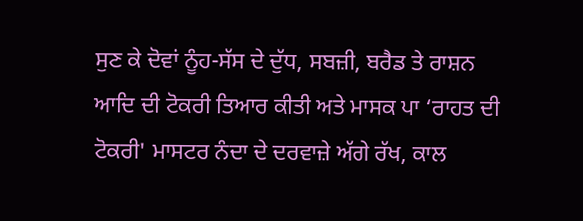ਸੁਣ ਕੇ ਦੋਵਾਂ ਨੂੰਹ-ਸੱਸ ਦੇ ਦੁੱਧ, ਸਬਜ਼ੀ, ਬਰੈਡ ਤੇ ਰਾਸ਼ਨ ਆਦਿ ਦੀ ਟੋਕਰੀ ਤਿਆਰ ਕੀਤੀ ਅਤੇ ਮਾਸਕ ਪਾ ‘ਰਾਹਤ ਦੀ ਟੋਕਰੀ' ਮਾਸਟਰ ਨੰਦਾ ਦੇ ਦਰਵਾਜ਼ੇ ਅੱਗੇ ਰੱਖ, ਕਾਲ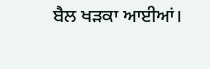ਬੈਲ ਖੜਕਾ ਆਈਆਂ।